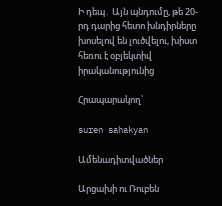Ի դեպ․ Այն պնդումը, թե 20-րդ դարից հետո խնդիրները խոսելով են լուծվելու, խիստ հեռու է օբյեկտիվ իրականությունից

Հրապարակող՝

suren sahakyan

Ամենադիտվածներ

Արցախի ու Ռուբեն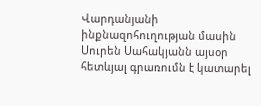Վարդանյանի ինքնազոհուղության մասին Սուրեն Սահակյանն այսօր հետևյալ գրառումն է կատարել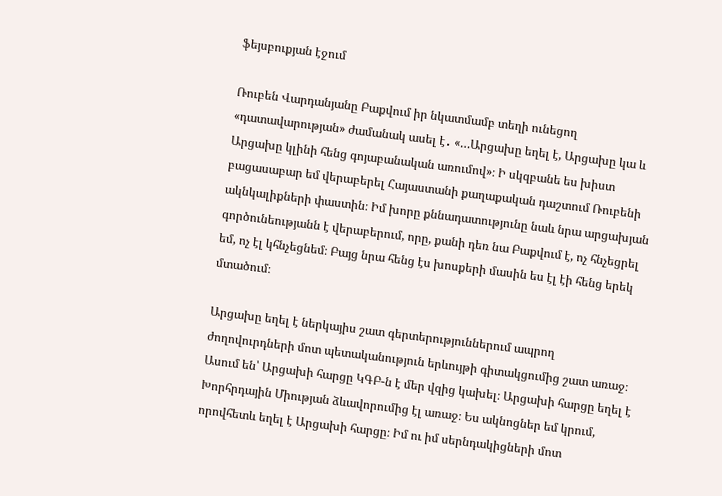ֆեյսբուքյան էջում

Ռուբեն Վարդանյանը Բաքվում իր նկատմամբ տեղի ունեցող «դատավարության» ժամանակ ասել է․ «…Արցախը եղել է, Արցախը կա և Արցախը կլինի հենց գոյաբանական առումով»։ Ի սկզբանե ես խիստ բացասաբար եմ վերաբերել Հայաստանի քաղաքական դաշտում Ռուբենի ակնկալիքների փաստին։ Իմ խորը քննադատությունը նաև նրա արցախյան գործունեությանն է վերաբերում, որը, քանի դեռ նա Բաքվում է, ոչ հնչեցրել եմ, ոչ էլ կհնչեցնեմ։ Բայց նրա հենց էս խոսքերի մասին ես էլ էի հենց երեկ մտածում։

Արցախը եղել է ներկայիս շատ գերտերություններում ապրող ժողովուրդների մոտ պետականություն երևույթի գիտակցումից շատ առաջ։ Ասում են՝ Արցախի հարցը ԿԳԲ-ն է մեր վզից կախել։ Արցախի հարցը եղել է Խորհրդային Միության ձևավորումից էլ առաջ։ Ես ակնոցներ եմ կրում, որովհետև եղել է Արցախի հարցը։ Իմ ու իմ սերնդակիցների մոտ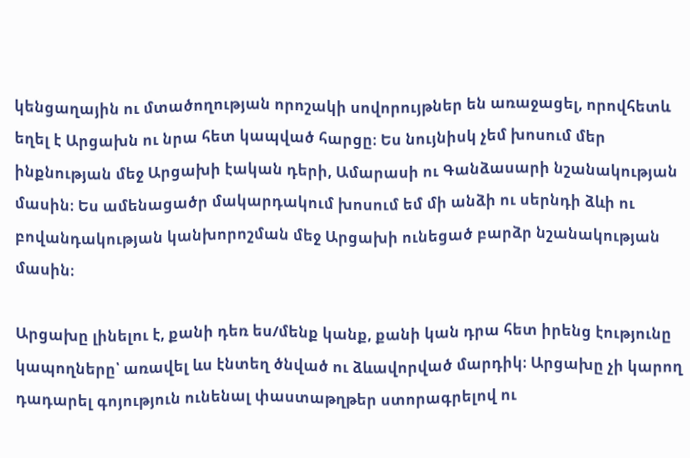կենցաղային ու մտածողության որոշակի սովորույթներ են առաջացել, որովհետև եղել է Արցախն ու նրա հետ կապված հարցը։ Ես նույնիսկ չեմ խոսում մեր ինքնության մեջ Արցախի էական դերի, Ամարասի ու Գանձասարի նշանակության մասին։ Ես ամենացածր մակարդակում խոսում եմ մի անձի ու սերնդի ձևի ու բովանդակության կանխորոշման մեջ Արցախի ունեցած բարձր նշանակության մասին։

Արցախը լինելու է, քանի դեռ ես/մենք կանք, քանի կան դրա հետ իրենց էությունը կապողները՝ առավել ևս էնտեղ ծնված ու ձևավորված մարդիկ։ Արցախը չի կարող դադարել գոյություն ունենալ փաստաթղթեր ստորագրելով ու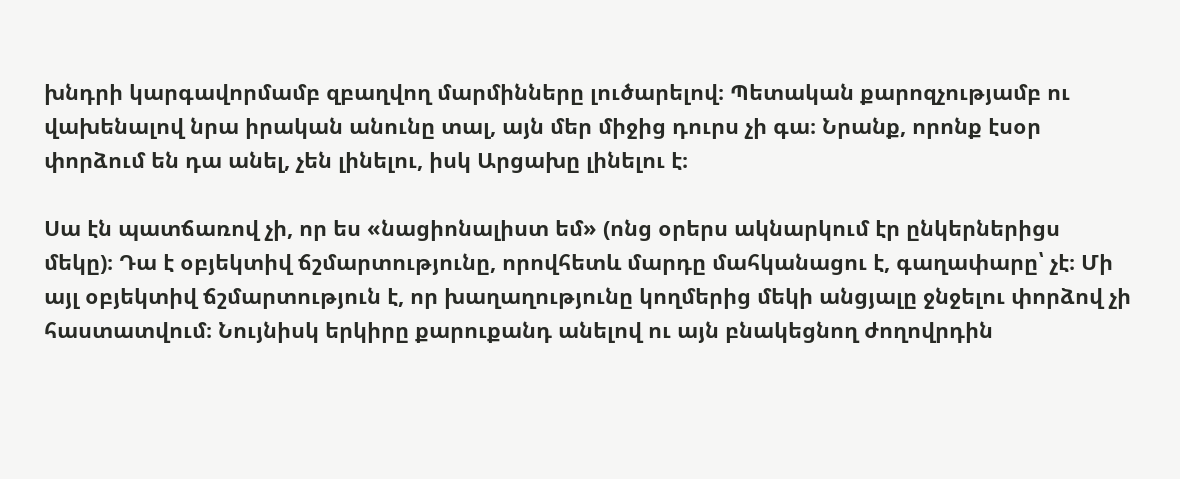խնդրի կարգավորմամբ զբաղվող մարմինները լուծարելով։ Պետական քարոզչությամբ ու վախենալով նրա իրական անունը տալ, այն մեր միջից դուրս չի գա։ Նրանք, որոնք էսօր փորձում են դա անել, չեն լինելու, իսկ Արցախը լինելու է։

Սա էն պատճառով չի, որ ես «նացիոնալիստ եմ» (ոնց օրերս ակնարկում էր ընկերներիցս մեկը)։ Դա է օբյեկտիվ ճշմարտությունը, որովհետև մարդը մահկանացու է, գաղափարը՝ չէ։ Մի այլ օբյեկտիվ ճշմարտություն է, որ խաղաղությունը կողմերից մեկի անցյալը ջնջելու փորձով չի հաստատվում։ Նույնիսկ երկիրը քարուքանդ անելով ու այն բնակեցնող ժողովրդին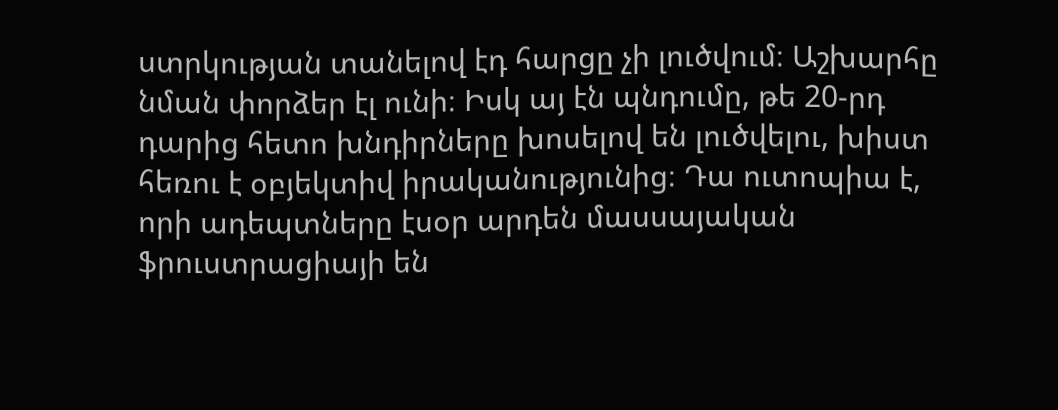ստրկության տանելով էդ հարցը չի լուծվում։ Աշխարհը նման փորձեր էլ ունի։ Իսկ այ էն պնդումը, թե 20-րդ դարից հետո խնդիրները խոսելով են լուծվելու, խիստ հեռու է օբյեկտիվ իրականությունից։ Դա ուտոպիա է, որի ադեպտները էսօր արդեն մասսայական ֆրուստրացիայի են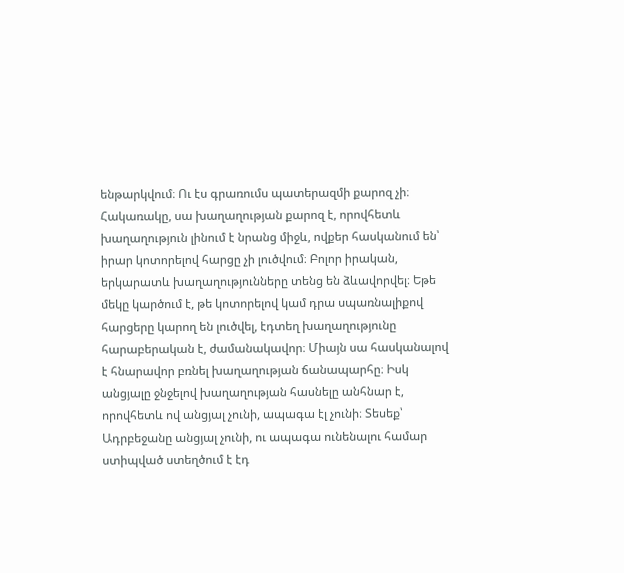ենթարկվում։ Ու էս գրառումս պատերազմի քարոզ չի։ Հակառակը, սա խաղաղության քարոզ է, որովհետև խաղաղություն լինում է նրանց միջև, ովքեր հասկանում են՝ իրար կոտորելով հարցը չի լուծվում։ Բոլոր իրական, երկարատև խաղաղությունները տենց են ձևավորվել։ Եթե մեկը կարծում է, թե կոտորելով կամ դրա սպառնալիքով հարցերը կարող են լուծվել, էդտեղ խաղաղությունը հարաբերական է, ժամանակավոր։ Միայն սա հասկանալով է հնարավոր բռնել խաղաղության ճանապարհը։ Իսկ անցյալը ջնջելով խաղաղության հասնելը անհնար է, որովհետև ով անցյալ չունի, ապագա էլ չունի։ Տեսեք՝ Ադրբեջանը անցյալ չունի, ու ապագա ունենալու համար ստիպված ստեղծում է էդ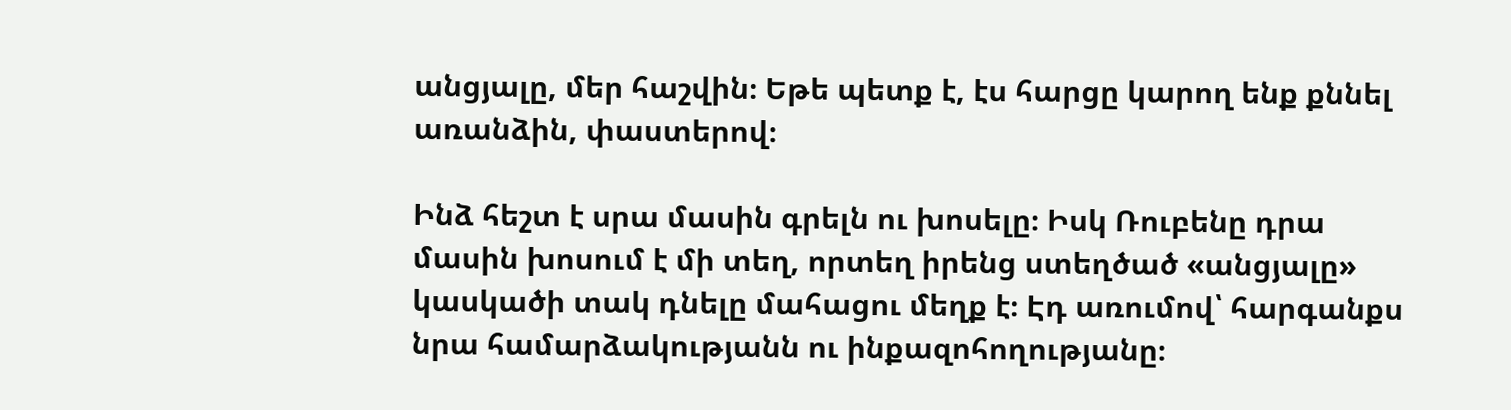անցյալը, մեր հաշվին։ Եթե պետք է, էս հարցը կարող ենք քննել առանձին, փաստերով։

Ինձ հեշտ է սրա մասին գրելն ու խոսելը։ Իսկ Ռուբենը դրա մասին խոսում է մի տեղ, որտեղ իրենց ստեղծած «անցյալը» կասկածի տակ դնելը մահացու մեղք է։ Էդ առումով՝ հարգանքս նրա համարձակությանն ու ինքազոհողությանը։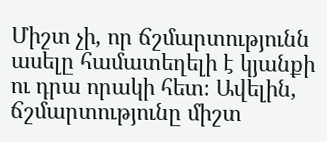Միշտ չի, որ ճշմարտությունն ասելը համատեղելի է կյանքի ու դրա որակի հետ։ Ավելին, ճշմարտությունը միշտ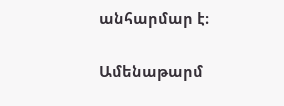անհարմար է։

Ամենաթարմ